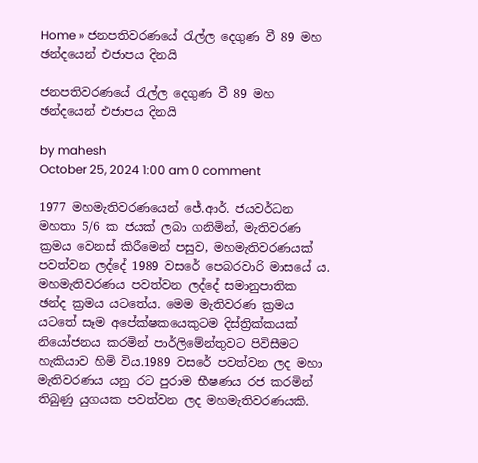Home » ජනපතිවරණයේ රැල්ල දෙගුණ වී 89 මහ ඡන්දයෙන් එජාපය දිනයි

ජනපතිවරණයේ රැල්ල දෙගුණ වී 89 මහ ඡන්දයෙන් එජාපය දිනයි

by mahesh
October 25, 2024 1:00 am 0 comment

1977 මහමැතිවරණයෙන් ජේ.ආර්. ජයවර්ධන මහතා 5/6 ක ජයක් ලබා ගනිමින්, මැතිවරණ ක්‍රමය වෙනස් කිරීමෙන් පසුව, මහමැතිවරණයක් පවත්වන ලද්දේ 1989 වසරේ පෙබරවාරි මාසයේ ය. මහමැතිවරණය පවත්වන ලද්දේ සමානුපාතික ඡන්ද ක්‍රමය යටතේය. මෙම මැතිවරණ ක්‍රමය යටතේ සෑම අපේක්ෂකයෙකුටම දිස්ත්‍රික්කයක් නියෝජනය කරමින් පාර්ලිමේන්තුවට පිවිසීමට හැකියාව හිමි විය.1989 වසරේ පවත්වන ලද මහා මැතිවරණය යනු රට පුරාම භීෂණය රජ කරමින් තිබුණු යුගයක පවත්වන ලද මහමැතිවරණයකි.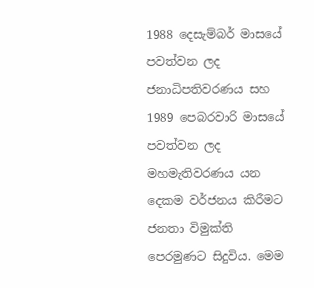1988 දෙසැම්බර් මාසයේ පවත්වන ලද ජනාධිපතිවරණය සහ 1989 පෙබරවාරි මාසයේ පවත්වන ලද මහමැතිවරණය යන දෙකම වර්ජනය කිරීමට ජනතා විමුක්ති පෙරමුණට සිදුවිය. මෙම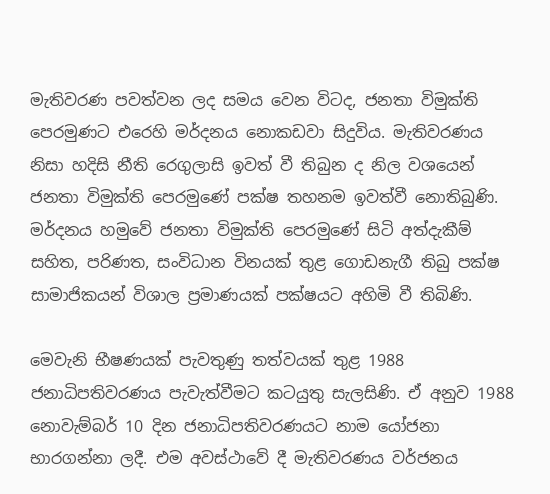මැතිවරණ පවත්වන ලද සමය වෙන විටද, ජනතා විමුක්ති පෙරමුණට එරෙහි මර්දනය නොකඩවා සිදුවිය. මැතිවරණය නිසා හදිසි නීති රෙගුලාසි ඉවත් වී තිබුන ද නිල වශයෙන් ජනතා විමුක්ති පෙරමුණේ පක්ෂ තහනම ඉවත්වී නොතිබුණි. මර්දනය හමුවේ ජනතා විමුක්ති පෙරමුණේ සිටි අත්දැකීම් සහිත, පරිණත, සංවිධාන විනයක් තුළ ගොඩනැගී තිබු පක්ෂ සාමාජිකයන් විශාල ප්‍රමාණයක් පක්ෂයට අහිමි වී තිබිණි.

මෙවැනි භීෂණයක් පැවතුණු තත්වයක් තුළ 1988 ජනාධිපතිවරණය පැවැත්වීමට කටයුතු සැලසිණි. ඒ අනුව 1988 නොවැම්බර් 10 දින ජනාධිපතිවරණයට නාම යෝජනා භාරගන්නා ලදී. එම අවස්ථාවේ දී මැතිවරණය වර්ජනය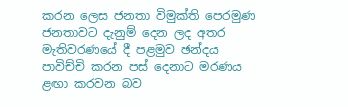කරන ලෙස ජනතා විමුක්ති පෙරමුණ ජනතාවට දැනුම් දෙන ලද අතර මැතිවරණයේ දී පළමුව ඡන්දය පාවිච්චි කරන පස් දෙනාට මරණය ළඟා කරවන බව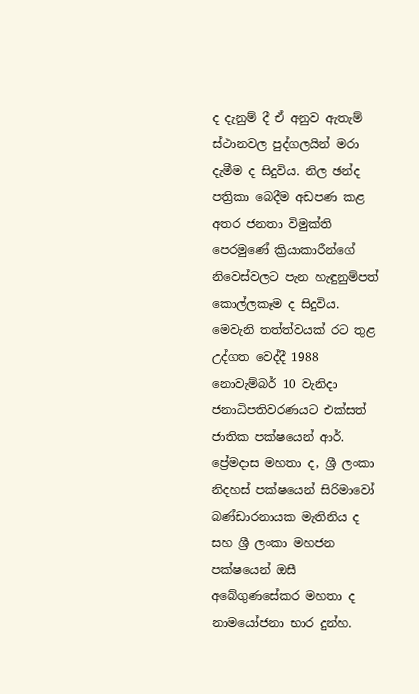ද දැනුම් දී ඒ අනුව ඇතැම් ස්ථානවල පුද්ගලයින් මරා දැමීම ද සිදුවිය. නිල ඡන්ද පත්‍රිකා බෙදීම අඩපණ කළ අතර ජනතා විමුක්ති පෙරමුණේ ක්‍රියාකාරීන්ගේ නිවෙස්වලට පැන හැඳුනුම්පත් කොල්ලකෑම ද සිදුවිය. මෙවැනි තත්ත්වයක් රට තුළ උද්ගත වෙද්දී 1988 නොවැම්බර් 10 වැනිදා ජනාධිපතිවරණයට එක්සත් ජාතික පක්ෂයෙන් ආර්. ප්‍රේමදාස මහතා ද, ශ්‍රී ලංකා නිදහස් පක්ෂයෙන් සිරිමාවෝ බණ්ඩාරනායක මැතිනිය ද සහ ශ්‍රී ලංකා මහජන පක්ෂයෙන් ඔසී අබේගුණසේකර මහතා ද නාමයෝජනා භාර දුන්හ.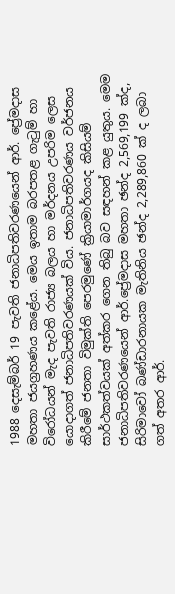1988 දෙසැම්බර් 19 පැවති ජනාධිපතිවරණයෙන් ආර්. ප්‍රේමදාස මහතා ජයග්‍රහණය කළේය. මෙය ඉතාම බරපතළ ගැටුම් හා විරෝධයන් මැද පැවති රාජ්‍ය බලය හා මර්දනය උපරිම ලෙස යොදාගත් ජනාධිපතිවරණයක් විය. ජනාධිපතිවරණය වර්ජනය කිරීමේ ජනතා විමුක්ති පෙරමුණේ ක්‍රියාමාර්ගයද කිසියම් සාර්ථකත්වයක් අත්කර ගෙන තිබු බව සඳහන් කළ යුතුය. මෙම ජනාධිපතිවරණයෙන් ආර්.ප්‍රේමදාස මහතා ඡන්ද 2,569,199 ක්ද, සිරිමාවෝ බණ්ඩාරනායක මැතිනිය ඡන්ද 2,289,860 ක් ද ලබා ගත් අතර ආර්.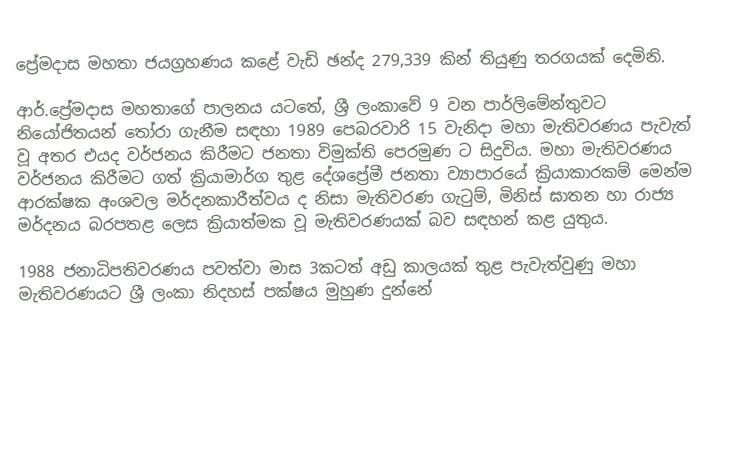ප්‍රේමදාස මහතා ජයග්‍රහණය කළේ වැඩි ඡන්ද 279,339 කින් තියුණු තරගයක් දෙමිනි.

ආර්.ප්‍රේමදාස මහතාගේ පාලනය යටතේ, ශ්‍රී ලංකාවේ 9 වන පාර්ලිමේන්තුවට නියෝජිතයන් තෝරා ගැනීම සඳහා 1989 පෙබරවාරි 15 වැනිදා මහා මැතිවරණය පැවැත් වූ අතර එයද වර්ජනය කිරීමට ජනතා විමුක්ති පෙරමුණ ට සිදුවිය. මහා මැතිවරණය වර්ජනය කිරීමට ගත් ක්‍රියාමාර්ග තුළ දේශප්‍රේමී ජනතා ව්‍යාපාරයේ ක්‍රියාකාරකම් මෙන්ම ආරක්ෂක අංශවල මර්දනකාරීත්වය ද නිසා මැතිවරණ ගැටුම්, මිනිස් ඝාතන හා රාජ්‍ය මර්දනය බරපතළ ලෙස ක්‍රියාත්මක වූ මැතිවරණයක් බව සඳහන් කළ යුතුය.

1988 ජනාධිපතිවරණය පවත්වා මාස 3කටත් අඩු කාලයක් තුළ පැවැත්වුණු මහා මැතිවරණයට ශ්‍රී ලංකා නිදහස් පක්ෂය මුහුණ දුන්නේ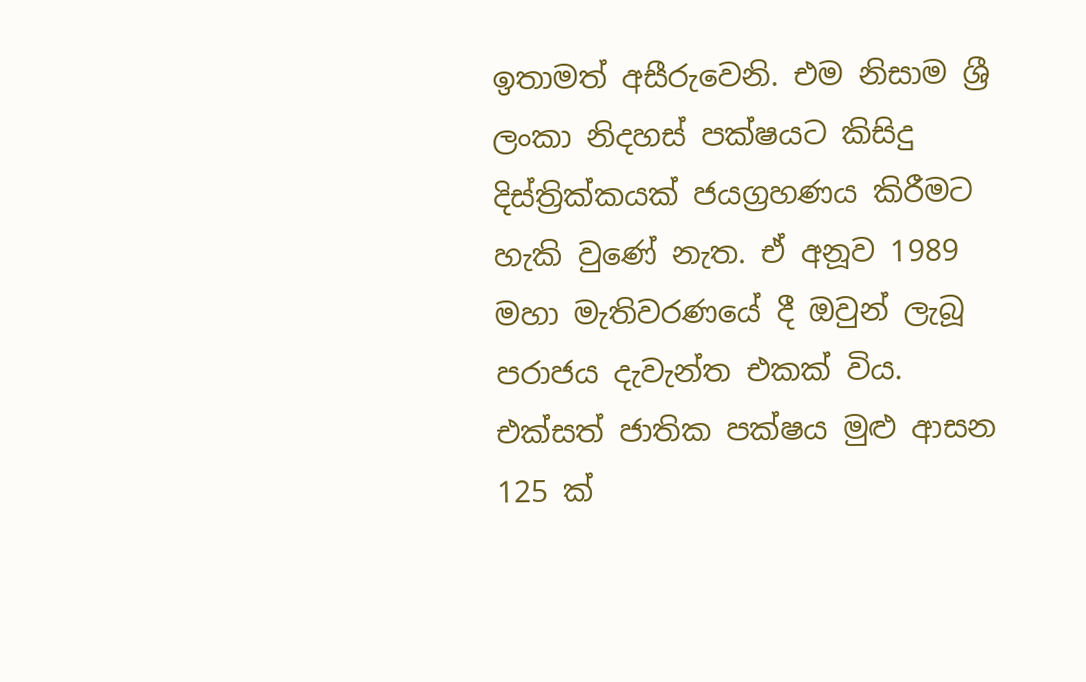ඉතාමත් අසීරුවෙනි. එම නිසාම ශ්‍රී ලංකා නිදහස් පක්ෂයට කිසිදු දිස්ත්‍රික්කයක් ජයග්‍රහණය කිරීමට හැකි වුණේ නැත. ඒ අනූව 1989 මහා මැතිවරණයේ දී ඔවුන් ලැබූ පරාජය දැවැන්ත එකක් විය. එක්සත් ජාතික පක්ෂය මුළු ආසන 125 ක්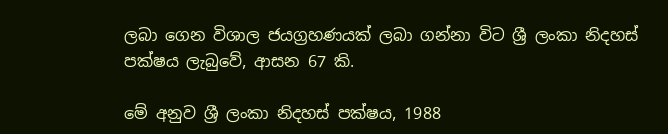ලබා ගෙන විශාල ජයග්‍රහණයක් ලබා ගන්නා විට ශ්‍රී ලංකා නිදහස් පක්ෂය ලැබුවේ, ආසන 67 කි.

මේ අනුව ශ්‍රී ලංකා නිදහස් පක්ෂය, 1988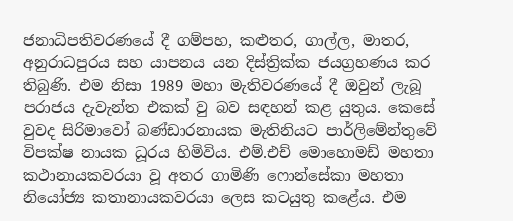ජනාධිපතිවරණයේ දී ගම්පහ, කළුතර, ගාල්ල, මාතර, අනුරාධපුරය සහ යාපනය යන දිස්ත්‍රික්ක ජයග්‍රහණය කර තිබුණි. එම නිසා 1989 මහා මැතිවරණයේ දී ඔවුන් ලැබූ පරාජය දැවැන්ත එකක් වු බව සඳහන් කළ යුතුය. කෙසේ වුවද සිරිමාවෝ බණ්ඩාරනායක මැතිනියට පාර්ලිමේන්තුවේ විපක්ෂ නායක ධූරය හිමිවිය. එම්.එච් මොහොමඩ් මහතා කථානායකවරයා වූ අතර ගාමිණි ෆොන්සේකා මහතා නියෝජ්‍ය කතානායකවරයා ලෙස කටයුතු කළේය. එම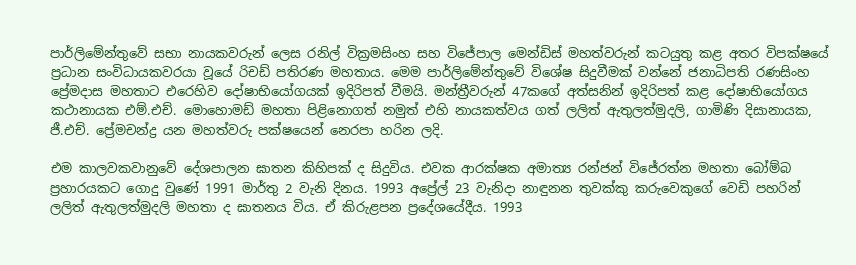පාර්ලිමේන්තුවේ සභා නායකවරුන් ලෙස රනිල් වික්‍රමසිංහ සහ විජේපාල මෙන්ඩිස් මහත්වරුන් කටයුතු කළ අතර විපක්ෂයේ ප්‍රධාන සංවිධායකවරයා වූයේ රිචඩ් පතිරණ මහතාය. මෙම පාර්ලිමේන්තුවේ විශේෂ සිදුවීමක් වන්නේ ජනාධිපති රණසිංහ ප්‍රේමදාස මහතාට එරෙහිව දෝෂාභියෝගයක් ඉදිරිපත් වීමයි. මන්ත්‍රීවරුන් 47කගේ අත්සනින් ඉදිරිපත් කළ දෝෂාභියෝගය කථානායක එම්.එච්. මොහොමඩ් මහතා පිළිනොගත් නමුත් එහි නායකත්වය ගත් ලලිත් ඇතුලත්මුදලි, ගාමිණි දිසානායක, ජී.එච්. ප්‍රේමචන්ද්‍ර යන මහත්වරු පක්ෂයෙන් නෙරපා හරින ලදි.

එම කාලවකවානුවේ දේශපාලන ඝාතන කිහිපක් ද සිදුවිය. එවක ආරක්ෂක අමාත්‍ය රන්ජන් විජේරත්න මහතා බෝම්බ ප්‍රහාරයකට ගොදු වුණේ 1991 මාර්තු 2 වැනි දිනය. 1993 අප්‍රේල් 23 වැනිදා නාඳුනන තුවක්කු කරුවෙකුගේ වෙඩි පහරින් ලලිත් ඇතුලත්මුදලි මහතා ද ඝාතනය විය. ඒ කිරුළපන ප්‍රදේශයේදීය. 1993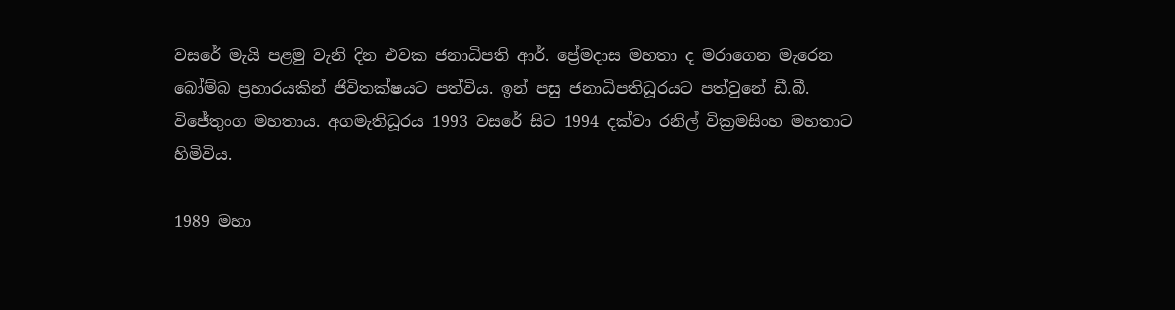වසරේ මැයි පළමු වැනි දින එවක ජනාධිපති ආර්. ප්‍රේමදාස මහතා ද මරාගෙන මැරෙන බෝම්බ ප්‍රහාරයකින් ජිවිතක්ෂයට පත්විය. ඉන් පසු ජනාධිපතිධූරයට පත්වුනේ ඩී.බී. විජේතුංග මහතාය. අගමැතිධූරය 1993 වසරේ සිට 1994 දක්වා රනිල් වික්‍රමසිංහ මහතාට හිමිවිය.

1989 මහා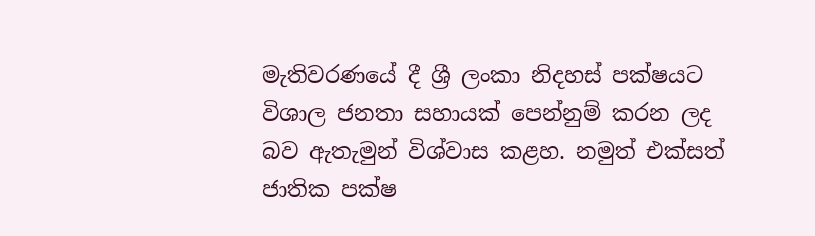මැතිවරණයේ දී ශ්‍රී ලංකා නිදහස් පක්ෂයට විශාල ජනතා සහායක් පෙන්නුම් කරන ලද බව ඇතැමුන් විශ්වාස කළහ. නමුත් එක්සත් ජාතික පක්ෂ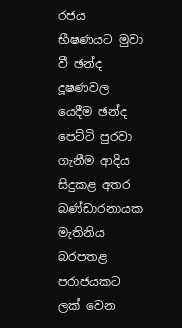රජය භීෂණයට මුවා වී ඡන්ද දූෂණවල යෙදීම ඡන්ද පෙට්ටි පුරවා ගැනීම ආදිය සිදුකළ අතර බණ්ඩාරනායක මැතිනිය බරපතළ පරාජයකට ලක් වෙන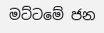මට්ටමේ ජන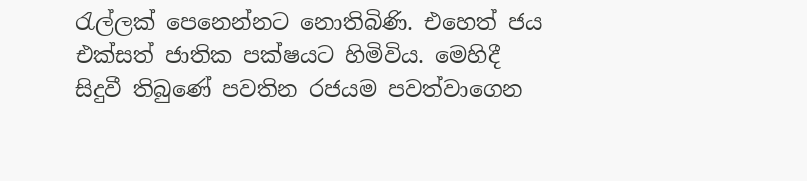රැල්ලක් පෙනෙන්නට නොතිබිණි. එහෙත් ජය එක්සත් ජාතික පක්ෂයට හිමිවිය. මෙහිදී සිදුවී තිබුණේ පවතින රජයම පවත්වාගෙන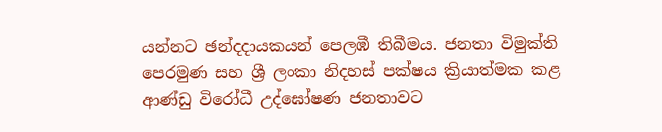යන්නට ඡන්දදායකයන් පෙලඹී තිබීමය. ජනතා විමුක්ති පෙරමුණ සහ ශ්‍රී ලංකා නිදහස් පක්ෂය ක්‍රියාත්මක කළ ආණ්ඩු විරෝධී උද්ඝෝෂණ ජනතාවට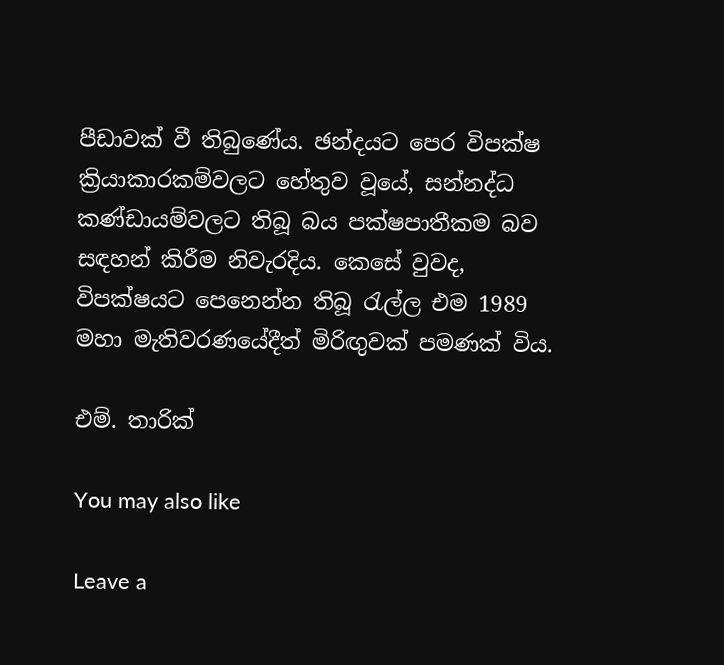පීඩාවක් වී තිබුණේය. ඡන්දයට පෙර විපක්ෂ ක්‍රියාකාරකම්වලට හේතුව වූයේ, සන්නද්ධ කණ්ඩායම්වලට තිබූ බය පක්ෂපාතීකම බව සඳහන් කිරීම නිවැරදිය. කෙසේ වුවද, විපක්ෂයට පෙනෙන්න තිබූ රැල්ල එම 1989 මහා මැතිවරණයේදීත් මිරිඟුවක් පමණක් විය.

එම්. තාරික්

You may also like

Leave a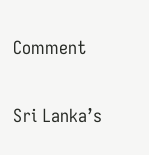Comment

Sri Lanka’s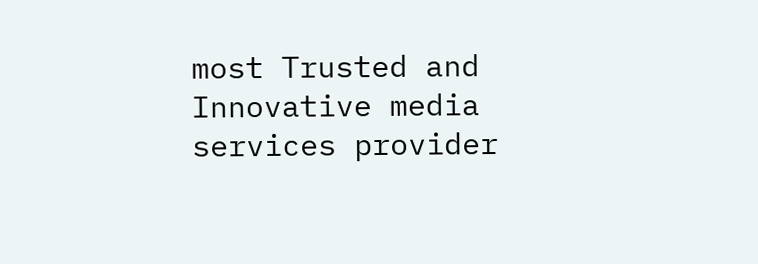most Trusted and Innovative media services provider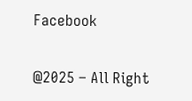Facebook

@2025 – All Right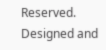Reserved. Designed and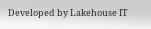Developed by Lakehouse IT